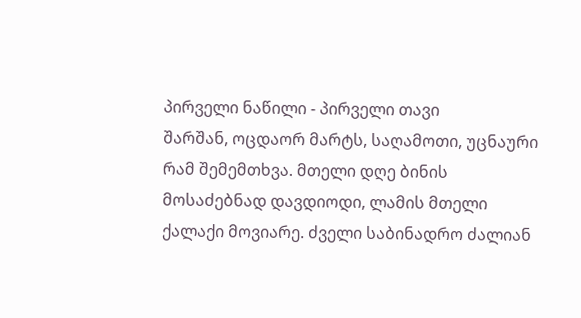პირველი ნაწილი - პირველი თავი
შარშან, ოცდაორ მარტს, საღამოთი, უცნაური რამ შემემთხვა. მთელი დღე ბინის მოსაძებნად დავდიოდი, ლამის მთელი ქალაქი მოვიარე. ძველი საბინადრო ძალიან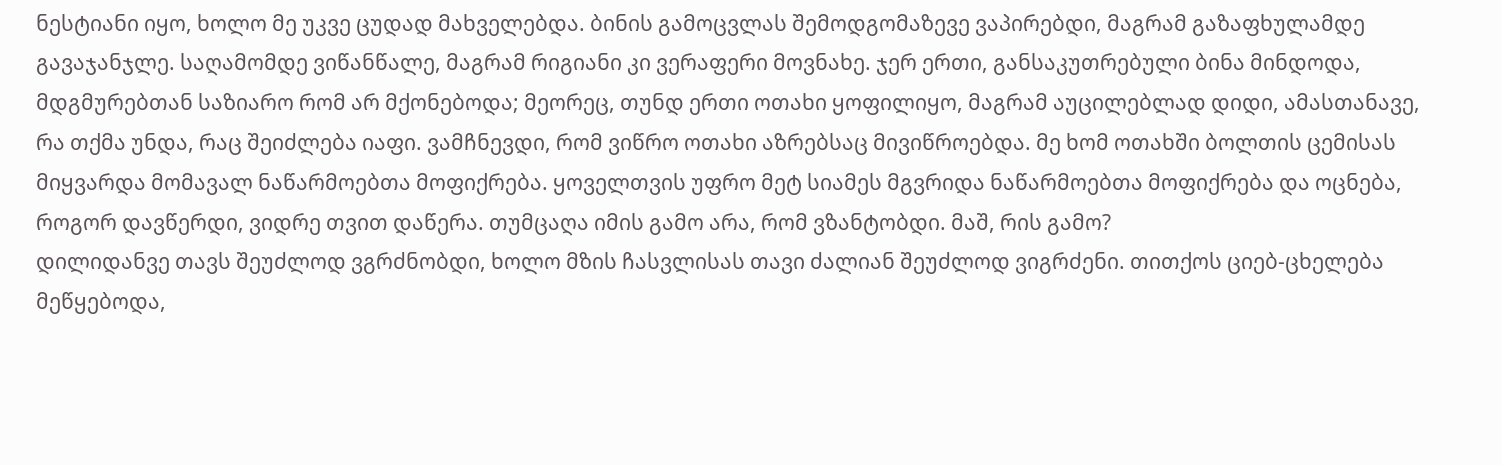ნესტიანი იყო, ხოლო მე უკვე ცუდად მახველებდა. ბინის გამოცვლას შემოდგომაზევე ვაპირებდი, მაგრამ გაზაფხულამდე გავაჯანჯლე. საღამომდე ვიწანწალე, მაგრამ რიგიანი კი ვერაფერი მოვნახე. ჯერ ერთი, განსაკუთრებული ბინა მინდოდა, მდგმურებთან საზიარო რომ არ მქონებოდა; მეორეც, თუნდ ერთი ოთახი ყოფილიყო, მაგრამ აუცილებლად დიდი, ამასთანავე, რა თქმა უნდა, რაც შეიძლება იაფი. ვამჩნევდი, რომ ვიწრო ოთახი აზრებსაც მივიწროებდა. მე ხომ ოთახში ბოლთის ცემისას მიყვარდა მომავალ ნაწარმოებთა მოფიქრება. ყოველთვის უფრო მეტ სიამეს მგვრიდა ნაწარმოებთა მოფიქრება და ოცნება, როგორ დავწერდი, ვიდრე თვით დაწერა. თუმცაღა იმის გამო არა, რომ ვზანტობდი. მაშ, რის გამო?
დილიდანვე თავს შეუძლოდ ვგრძნობდი, ხოლო მზის ჩასვლისას თავი ძალიან შეუძლოდ ვიგრძენი. თითქოს ციებ-ცხელება მეწყებოდა,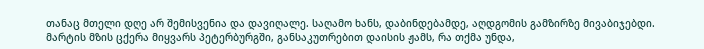თანაც მთელი დღე არ შემისვენია და დავიღალე. საღამო ხანს, დაბინდებამდე, აღდგომის გამზირზე მივაბიჯებდი. მარტის მზის ცქერა მიყვარს პეტერბურგში, განსაკუთრებით დაისის ჟამს, რა თქმა უნდა,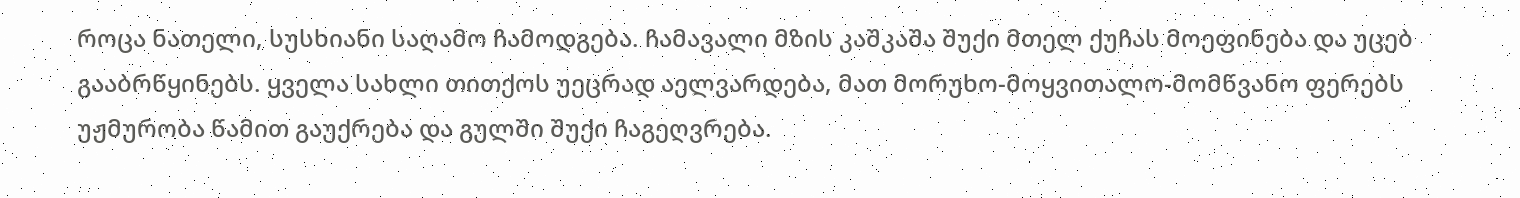როცა ნათელი, სუსხიანი საღამო ჩამოდგება. ჩამავალი მზის კაშკაშა შუქი მთელ ქუჩას მოეფინება და უცებ გააბრწყინებს. ყველა სახლი თითქოს უეცრად აელვარდება, მათ მორუხო-მოყვითალო-მომწვანო ფერებს უჟმურობა წამით გაუქრება და გულში შუქი ჩაგეღვრება.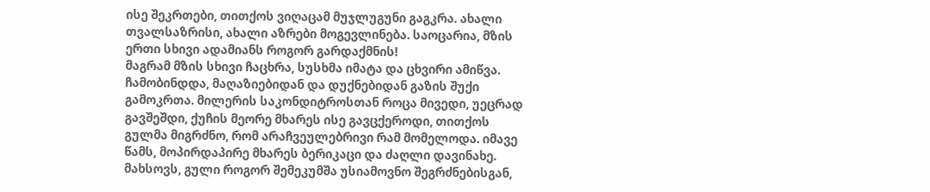ისე შეკრთები, თითქოს ვიღაცამ მუჯლუგუნი გაგკრა. ახალი თვალსაზრისი, ახალი აზრები მოგევლინება. საოცარია, მზის ერთი სხივი ადამიანს როგორ გარდაქმნის!
მაგრამ მზის სხივი ჩაცხრა, სუსხმა იმატა და ცხვირი ამიწვა. ჩამობინდდა, მაღაზიებიდან და დუქნებიდან გაზის შუქი გამოკრთა. მილერის საკონდიტროსთან როცა მივედი, უეცრად გავშეშდი, ქუჩის მეორე მხარეს ისე გავცქეროდი, თითქოს გულმა მიგრძნო, რომ არაჩვეულებრივი რამ მომელოდა. იმავე წამს, მოპირდაპირე მხარეს ბერიკაცი და ძაღლი დავინახე. მახსოვს, გული როგორ შემეკუმშა უსიამოვნო შეგრძნებისგან,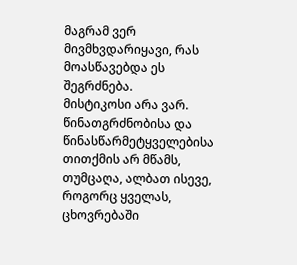მაგრამ ვერ მივმხვდარიყავი, რას მოასწავებდა ეს შეგრძნება.
მისტიკოსი არა ვარ. წინათგრძნობისა და წინასწარმეტყველებისა თითქმის არ მწამს, თუმცაღა, ალბათ ისევე, როგორც ყველას, ცხოვრებაში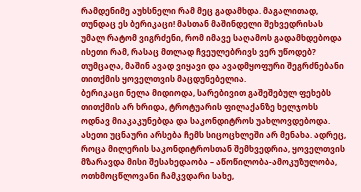რამდენიმე აუხსნელი რამ მეც გადამხდა. მაგალითად, თუნდაც ეს ბერიკაცი! მასთან მაშინდელი შეხვედრისას უმალ რატომ ვიგრძენი, რომ იმავე საღამოს გადამხდებოდა ისეთი რამ, რასაც მთლად ჩვეულებრივს ვერ უწოდებ? თუმცაღა, მაშინ ავად ვიყავი და ავადმყოფური შეგრძნებანი თითქმის ყოველთვის მაცდუნებელია.
ბერიკაცი ნელა მიდიოდა, სარებივით გაშეშებულ ფეხებს თითქმის არ ხრიდა, ტროტუარის ფილაქანზე ხელჯოხს ოდნავ მიაკაკუნებდა და საკონდიტროს უახლოვდებოდა. ასეთი უცნაური არსება ჩემს სიცოცხლეში არ მენახა. ადრეც, როცა მილერის საკონდიტროსთან შემხვედრია, ყოველთვის მზარავდა მისი შესახედაობა – აწოწილობა-ამოკუზულობა, ოთხმოცწლოვანი ჩამკვდარი სახე,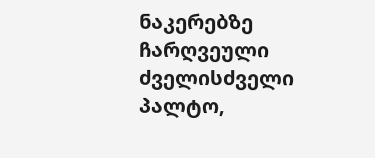ნაკერებზე ჩარღვეული ძველისძველი პალტო,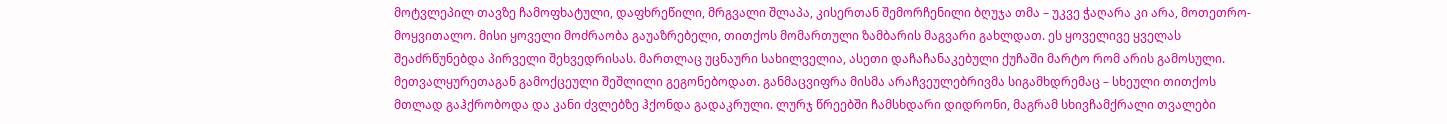მოტვლეპილ თავზე ჩამოფხატული, დაფხრეწილი, მრგვალი შლაპა, კისერთან შემორჩენილი ბღუჯა თმა – უკვე ჭაღარა კი არა, მოთეთრო-მოყვითალო. მისი ყოველი მოძრაობა გაუაზრებელი, თითქოს მომართული ზამბარის მაგვარი გახლდათ. ეს ყოველივე ყველას შეაძრწუნებდა პირველი შეხვედრისას. მართლაც უცნაური სახილველია, ასეთი დაჩაჩანაკებული ქუჩაში მარტო რომ არის გამოსული. მეთვალყურეთაგან გამოქცეული შეშლილი გეგონებოდათ. განმაცვიფრა მისმა არაჩვეულებრივმა სიგამხდრემაც – სხეული თითქოს მთლად გაჰქრობოდა და კანი ძვლებზე ჰქონდა გადაკრული. ლურჯ წრეებში ჩამსხდარი დიდრონი, მაგრამ სხივჩამქრალი თვალები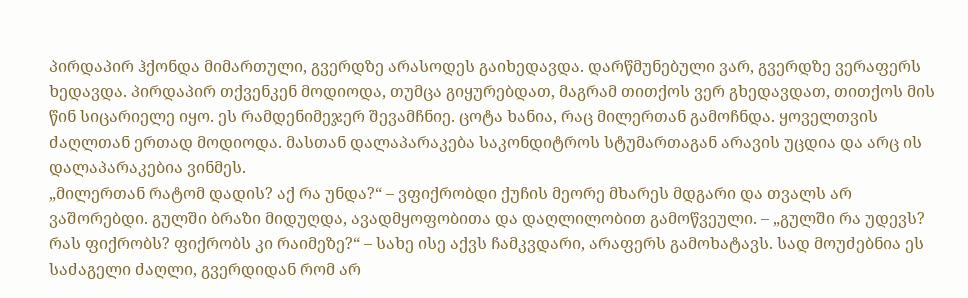პირდაპირ ჰქონდა მიმართული, გვერდზე არასოდეს გაიხედავდა. დარწმუნებული ვარ, გვერდზე ვერაფერს ხედავდა. პირდაპირ თქვენკენ მოდიოდა, თუმცა გიყურებდათ, მაგრამ თითქოს ვერ გხედავდათ, თითქოს მის წინ სიცარიელე იყო. ეს რამდენიმეჯერ შევამჩნიე. ცოტა ხანია, რაც მილერთან გამოჩნდა. ყოველთვის ძაღლთან ერთად მოდიოდა. მასთან დალაპარაკება საკონდიტროს სტუმართაგან არავის უცდია და არც ის დალაპარაკებია ვინმეს.
„მილერთან რატომ დადის? აქ რა უნდა?“ – ვფიქრობდი ქუჩის მეორე მხარეს მდგარი და თვალს არ ვაშორებდი. გულში ბრაზი მიდუღდა, ავადმყოფობითა და დაღლილობით გამოწვეული. – „გულში რა უდევს? რას ფიქრობს? ფიქრობს კი რაიმეზე?“ – სახე ისე აქვს ჩამკვდარი, არაფერს გამოხატავს. სად მოუძებნია ეს საძაგელი ძაღლი, გვერდიდან რომ არ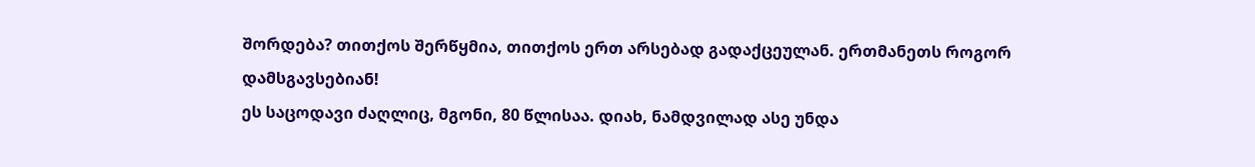შორდება? თითქოს შერწყმია, თითქოს ერთ არსებად გადაქცეულან. ერთმანეთს როგორ დამსგავსებიან!
ეს საცოდავი ძაღლიც, მგონი, 80 წლისაა. დიახ, ნამდვილად ასე უნდა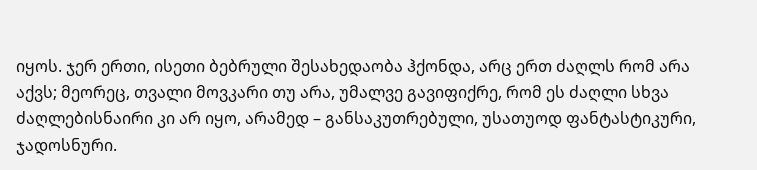იყოს. ჯერ ერთი, ისეთი ბებრული შესახედაობა ჰქონდა, არც ერთ ძაღლს რომ არა აქვს; მეორეც, თვალი მოვკარი თუ არა, უმალვე გავიფიქრე, რომ ეს ძაღლი სხვა ძაღლებისნაირი კი არ იყო, არამედ – განსაკუთრებული, უსათუოდ ფანტასტიკური, ჯადოსნური.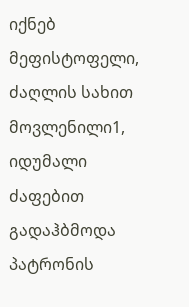იქნებ მეფისტოფელი, ძაღლის სახით მოვლენილი1, იდუმალი ძაფებით გადაჰბმოდა პატრონის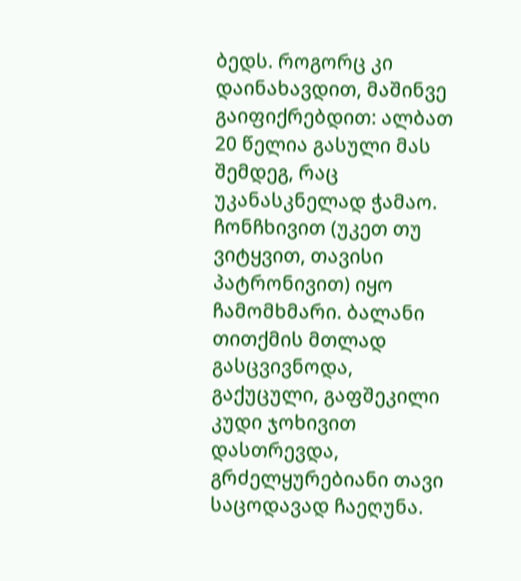ბედს. როგორც კი დაინახავდით, მაშინვე გაიფიქრებდით: ალბათ 20 წელია გასული მას შემდეგ, რაც უკანასკნელად ჭამაო. ჩონჩხივით (უკეთ თუ ვიტყვით, თავისი პატრონივით) იყო ჩამომხმარი. ბალანი თითქმის მთლად გასცვივნოდა, გაქუცული, გაფშეკილი კუდი ჯოხივით დასთრევდა, გრძელყურებიანი თავი საცოდავად ჩაეღუნა.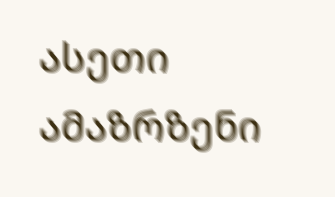ასეთი ამაზრზენი